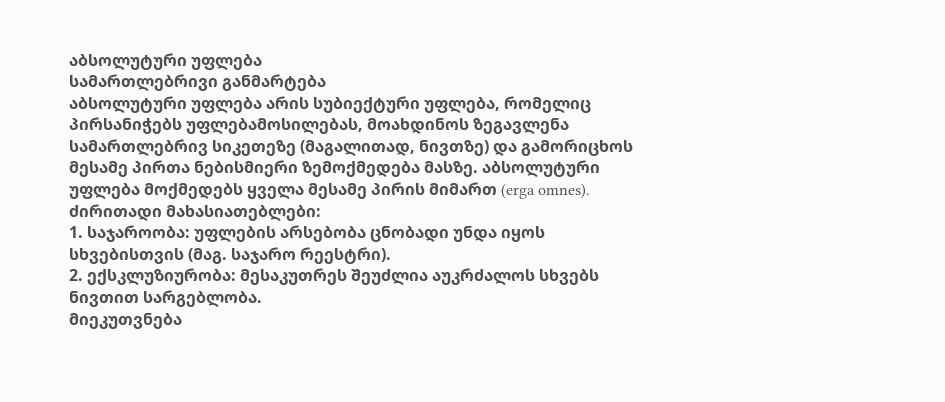აბსოლუტური უფლება
სამართლებრივი განმარტება
აბსოლუტური უფლება არის სუბიექტური უფლება, რომელიც პირსანიჭებს უფლებამოსილებას, მოახდინოს ზეგავლენა სამართლებრივ სიკეთეზე (მაგალითად, ნივთზე) და გამორიცხოს მესამე პირთა ნებისმიერი ზემოქმედება მასზე. აბსოლუტური უფლება მოქმედებს ყველა მესამე პირის მიმართ (erga omnes).
ძირითადი მახასიათებლები:
1. საჯაროობა: უფლების არსებობა ცნობადი უნდა იყოს სხვებისთვის (მაგ. საჯარო რეესტრი).
2. ექსკლუზიურობა: მესაკუთრეს შეუძლია აუკრძალოს სხვებს ნივთით სარგებლობა.
მიეკუთვნება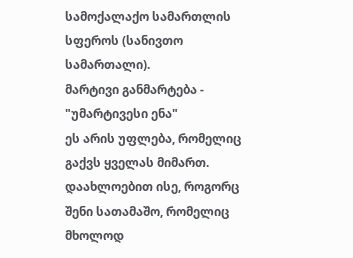სამოქალაქო სამართლის სფეროს (სანივთო სამართალი).
მარტივი განმარტება - "უმარტივესი ენა"
ეს არის უფლება, რომელიც გაქვს ყველას მიმართ. დაახლოებით ისე, როგორც შენი სათამაშო, რომელიც მხოლოდ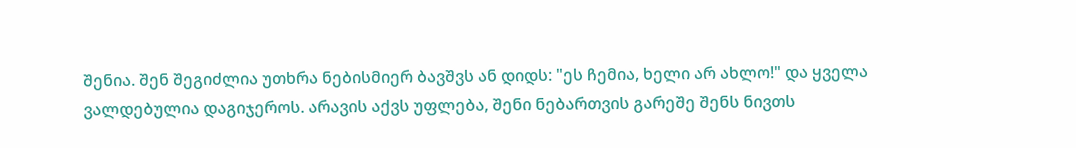შენია. შენ შეგიძლია უთხრა ნებისმიერ ბავშვს ან დიდს: "ეს ჩემია, ხელი არ ახლო!" და ყველა ვალდებულია დაგიჯეროს. არავის აქვს უფლება, შენი ნებართვის გარეშე შენს ნივთს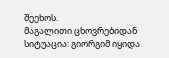შეეხოს.
მაგალითი ცხოვრებიდან
სიტუაცია: გიორგიმ იყიდა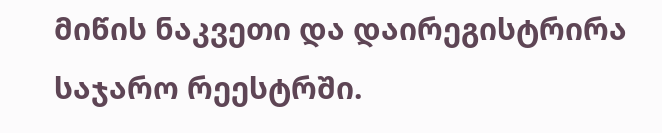მიწის ნაკვეთი და დაირეგისტრირა საჯარო რეესტრში.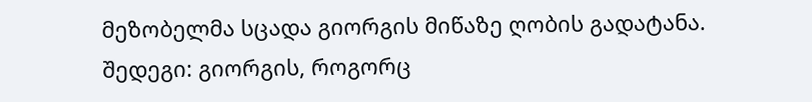მეზობელმა სცადა გიორგის მიწაზე ღობის გადატანა.
შედეგი: გიორგის, როგორც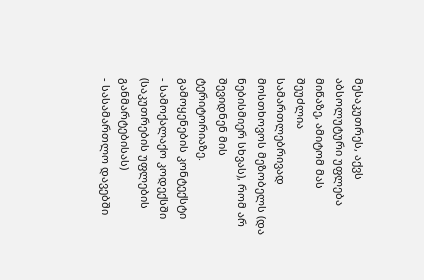მესაკუთრეს, აქვს აბსოლუტური უფლება მიწაზე, ამიტომ მას შეუძლია სამართლებრივად მოსთხოვოს მეზობელს (და ნებისმიერ სხვას), რომ არ შევიდნენ მის ტერიტორიაზე.
გამოყენების კონტექსტი
- სამოქალაქო კოდექსში (საკუთრების უფლების განმარტებისას)
- სასამართლო დავებში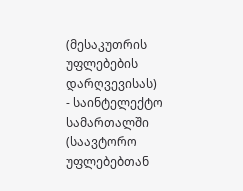(მესაკუთრის უფლებების დარღვევისას)
- საინტელექტო სამართალში (საავტორო უფლებებთან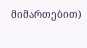მიმართებით)